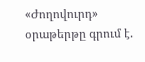«Ժողովուրդ» օրաթերթը գրում է.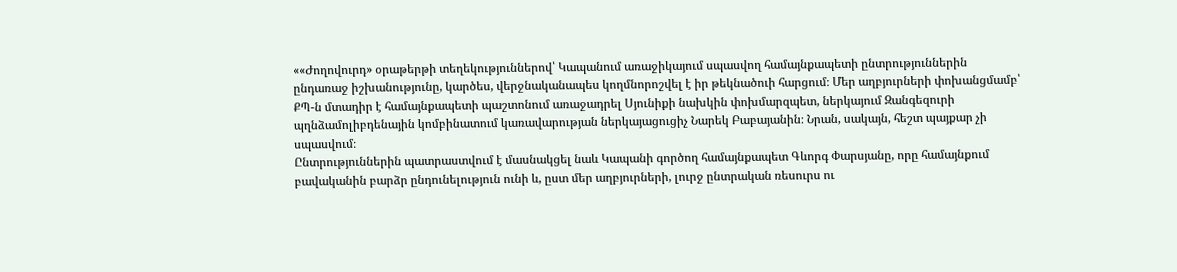««Ժողովուրդ» օրաթերթի տեղեկություններով՝ Կապանում առաջիկայում սպասվող համայնքապետի ընտրություններին ընդառաջ իշխանությունը, կարծես, վերջնականապես կողմնորոշվել է իր թեկնածուի հարցում։ Մեր աղբյուրների փոխանցմամբ՝ ՔՊ-ն մտադիր է համայնքապետի պաշտոնում առաջադրել Սյունիքի նախկին փոխմարզպետ, ներկայում Զանգեզուրի պղնձամոլիբդենային կոմբինատում կառավարության ներկայացուցիչ Նարեկ Բաբայանին։ Նրան, սակայն, հեշտ պայքար չի սպասվում։
Ընտրություններին պատրաստվում է մասնակցել նաև Կապանի գործող համայնքապետ Գևորգ Փարսյանը, որը համայնքում բավականին բարձր ընդունելություն ունի և, ըստ մեր աղբյուրների, լուրջ ընտրական ռեսուրս ու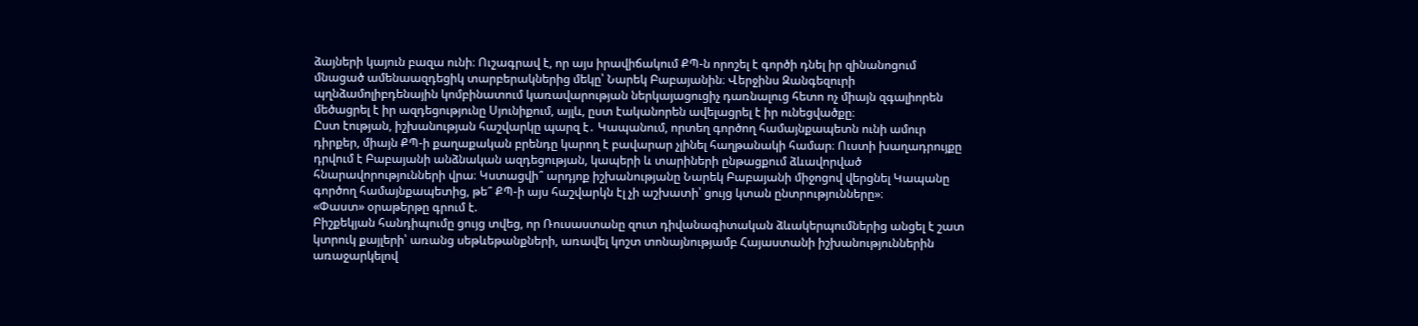ձայների կայուն բազա ունի։ Ուշագրավ է, որ այս իրավիճակում ՔՊ-ն որոշել է գործի դնել իր զինանոցում մնացած ամենաազդեցիկ տարբերակներից մեկը՝ Նարեկ Բաբայանին։ Վերջինս Զանգեզուրի պղնձամոլիբդենային կոմբինատում կառավարության ներկայացուցիչ դառնալուց հետո ոչ միայն զգալիորեն մեծացրել է իր ազդեցությունը Սյունիքում, այլև, ըստ էականորեն ավելացրել է իր ունեցվածքը։
Ըստ էության, իշխանության հաշվարկը պարզ է․ Կապանում, որտեղ գործող համայնքապետն ունի ամուր դիրքեր, միայն ՔՊ-ի քաղաքական բրենդը կարող է բավարար չլինել հաղթանակի համար։ Ուստի խաղադրույքը դրվում է Բաբայանի անձնական ազդեցության, կապերի և տարիների ընթացքում ձևավորված հնարավորությունների վրա։ Կստացվի՞ արդյոք իշխանությանը Նարեկ Բաբայանի միջոցով վերցնել Կապանը գործող համայնքապետից, թե՞ ՔՊ-ի այս հաշվարկն էլ չի աշխատի՝ ցույց կտան ընտրությունները»։
«Փաստ» օրաթերթը գրում է.
Բիշքեկյան հանդիպումը ցույց տվեց, որ Ռուսաստանը զուտ դիվանագիտական ձևակերպումներից անցել է շատ կտրուկ քայլերի՝ առանց սեթևեթանքների, առավել կոշտ տոնայնությամբ Հայաստանի իշխանություններին առաջարկելով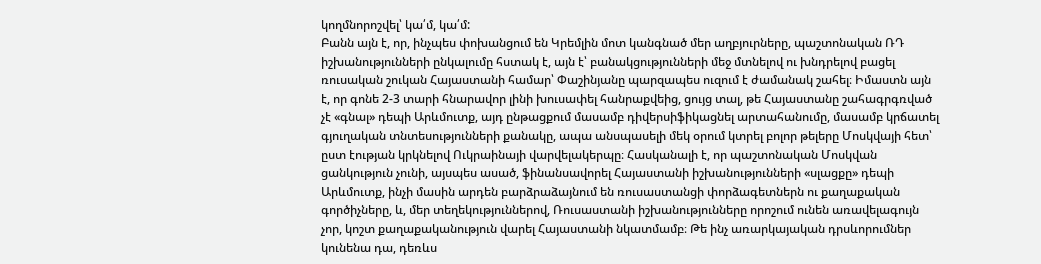կողմնորոշվել՝ կա՛մ, կա՛մ:
Բանն այն է, որ, ինչպես փոխանցում են Կրեմլին մոտ կանգնած մեր աղբյուրները, պաշտոնական ՌԴ իշխանությունների ընկալումը հստակ է, այն է՝ բանակցությունների մեջ մտնելով ու խնդրելով բացել ռուսական շուկան Հայաստանի համար՝ Փաշինյանը պարզապես ուզում է ժամանակ շահել։ Իմաստն այն է, որ գոնե 2-3 տարի հնարավոր լինի խուսափել հանրաքվեից, ցույց տալ, թե Հայաստանը շահագրգռված չէ «գնալ» դեպի Արևմուտք, այդ ընթացքում մասամբ դիվերսիֆիկացնել արտահանումը, մասամբ կրճատել գյուղական տնտեսությունների քանակը, ապա անսպասելի մեկ օրում կտրել բոլոր թելերը Մոսկվայի հետ՝ ըստ էության կրկնելով Ուկրաինայի վարվելակերպը։ Հասկանալի է, որ պաշտոնական Մոսկվան ցանկություն չունի, այսպես ասած, ֆինանսավորել Հայաստանի իշխանությունների «սլացքը» դեպի Արևմուտք, ինչի մասին արդեն բարձրաձայնում են ռուսաստանցի փորձագետներն ու քաղաքական գործիչները, և, մեր տեղեկություններով, Ռուսաստանի իշխանությունները որոշում ունեն առավելագույն չոր, կոշտ քաղաքականություն վարել Հայաստանի նկատմամբ։ Թե ինչ առարկայական դրսևորումներ կունենա դա, դեռևս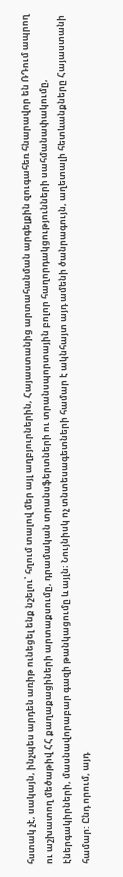հստակ չէ, սակայն, ինչպես արդեն առիթ ունեցել ենք նշելու՝ հղում տալով մեր այլ աղբյուրներին, Հայաստանից արտահանման արգելքին զուգահեռ հնարավոր են ՌԴում ապրող ու աշխատող մեծաթիվ ՀՀ քաղաքացիների արտաքսումը, դրամական տրանսֆերտների ու տրանսպորտային բոլոր հաղորդակցությունների սահմանափակումը, էներգակիրների, մասնավորաբար գազի թանկացումը և այլն։ Նույնիսկ ոչ տնտեսագետների համար է ակնհայտ այդ ամենի ծանրագույն, աղետալի հետևանքները Հայաստանի համար: Ընդ որում, այդ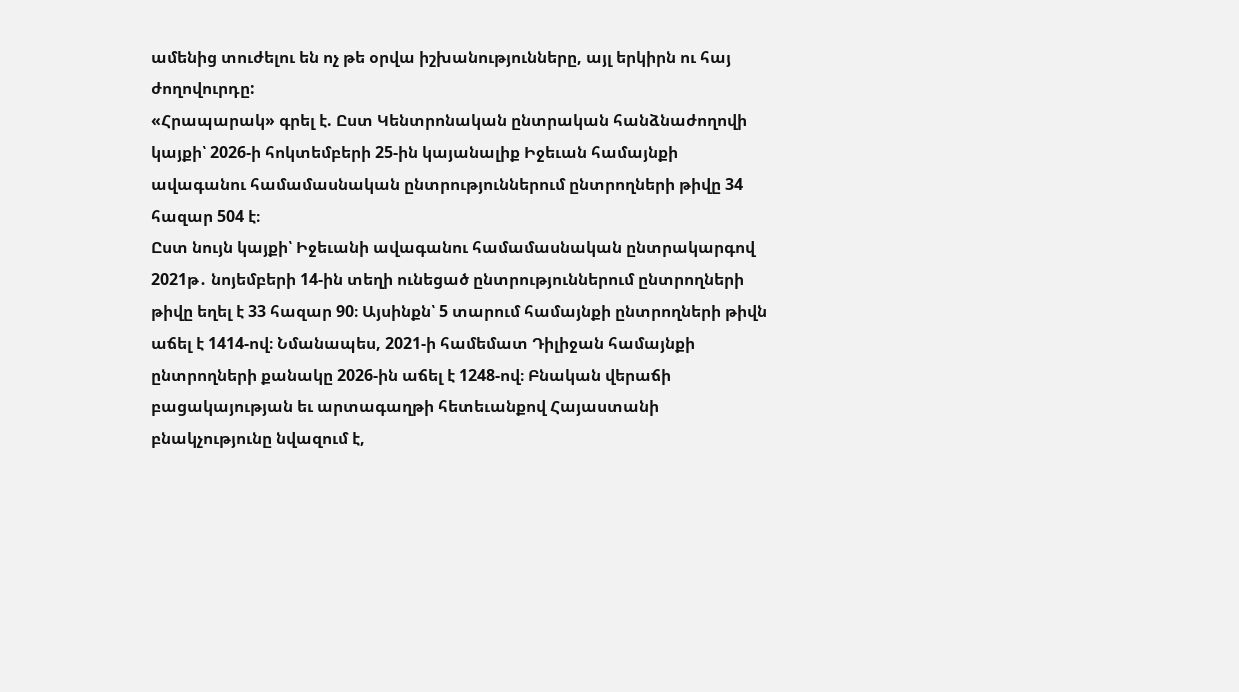ամենից տուժելու են ոչ թե օրվա իշխանությունները, այլ երկիրն ու հայ ժողովուրդը:
«Հրապարակ» գրել է. Ըստ Կենտրոնական ընտրական հանձնաժողովի կայքի՝ 2026-ի հոկտեմբերի 25-ին կայանալիք Իջեւան համայնքի ավագանու համամասնական ընտրություններում ընտրողների թիվը 34 հազար 504 է։
Ըստ նույն կայքի՝ Իջեւանի ավագանու համամասնական ընտրակարգով 2021թ․ նոյեմբերի 14-ին տեղի ունեցած ընտրություններում ընտրողների թիվը եղել է 33 հազար 90։ Այսինքն՝ 5 տարում համայնքի ընտրողների թիվն աճել է 1414-ով։ Նմանապես, 2021-ի համեմատ Դիլիջան համայնքի ընտրողների քանակը 2026-ին աճել է 1248-ով։ Բնական վերաճի բացակայության եւ արտագաղթի հետեւանքով Հայաստանի բնակչությունը նվազում է,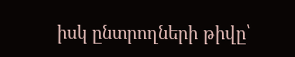իսկ ընտրողների թիվը՝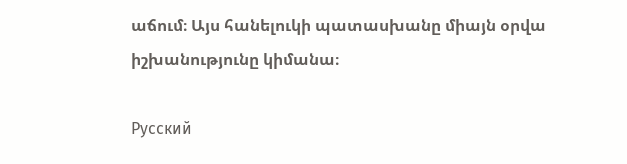աճում։ Այս հանելուկի պատասխանը միայն օրվա իշխանությունը կիմանա։

Русский